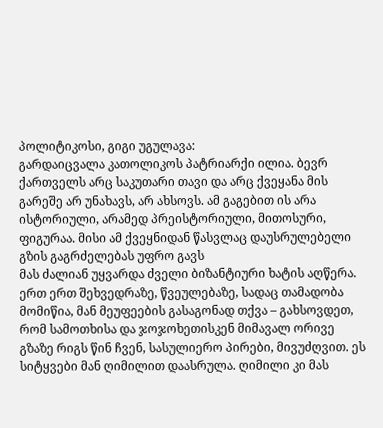პოლიტიკოსი, გიგი უგულავა:
გარდაიცვალა კათოლიკოს პატრიარქი ილია. ბევრ ქართველს არც საკუთარი თავი და არც ქვეყანა მის გარეშე არ უნახავს, არ ახსოვს. ამ გაგებით ის არა ისტორიული, არამედ პრეისტორიული, მითოსური, ფიგურაა. მისი ამ ქვეყნიდან წასვლაც დაუსრულებელი გზის გაგრძელებას უფრო გავს
მას ძალიან უყვარდა ძველი ბიზანტიური ხატის აღწერა. ერთ ერთ შეხვედრაზე, წვეულებაზე, სადაც თამადობა მომიწია, მან მეუფეების გასაგონად თქვა – გახსოვდეთ, რომ სამოთხისა და ჯოჯოხეთისკენ მიმავალ ორივე გზაზე რიგს წინ ჩვენ, სასულიერო პირები, მივუძღვით. ეს სიტყვები მან ღიმილით დაასრულა. ღიმილი კი მას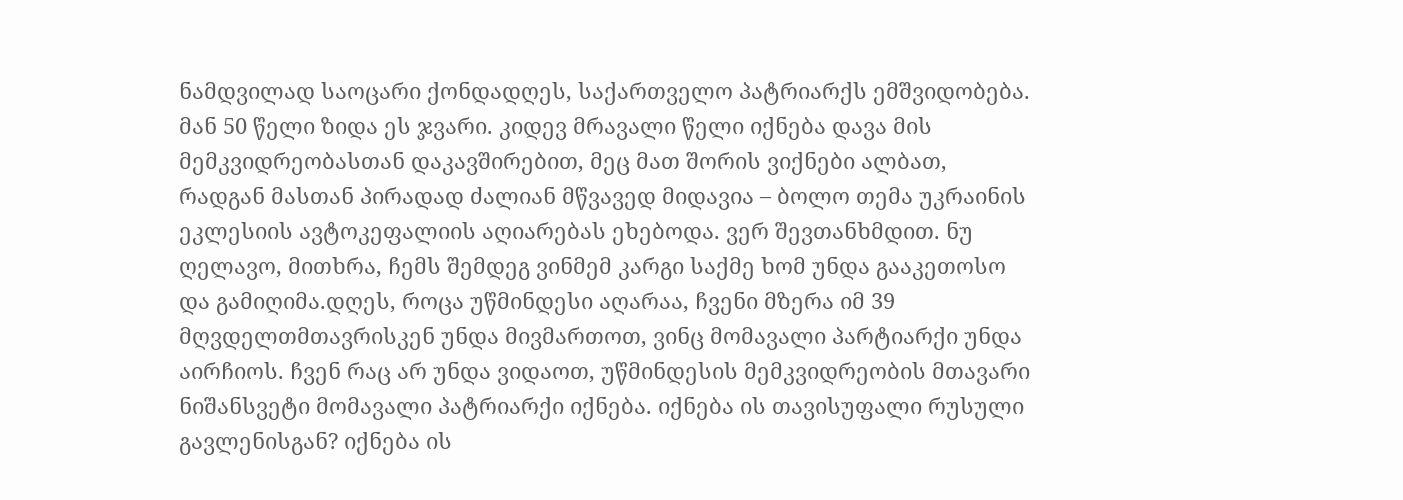ნამდვილად საოცარი ქონდადღეს, საქართველო პატრიარქს ემშვიდობება. მან 50 წელი ზიდა ეს ჯვარი. კიდევ მრავალი წელი იქნება დავა მის მემკვიდრეობასთან დაკავშირებით, მეც მათ შორის ვიქნები ალბათ, რადგან მასთან პირადად ძალიან მწვავედ მიდავია – ბოლო თემა უკრაინის ეკლესიის ავტოკეფალიის აღიარებას ეხებოდა. ვერ შევთანხმდით. ნუ ღელავო, მითხრა, ჩემს შემდეგ ვინმემ კარგი საქმე ხომ უნდა გააკეთოსო და გამიღიმა.დღეს, როცა უწმინდესი აღარაა, ჩვენი მზერა იმ 39 მღვდელთმთავრისკენ უნდა მივმართოთ, ვინც მომავალი პარტიარქი უნდა აირჩიოს. ჩვენ რაც არ უნდა ვიდაოთ, უწმინდესის მემკვიდრეობის მთავარი ნიშანსვეტი მომავალი პატრიარქი იქნება. იქნება ის თავისუფალი რუსული გავლენისგან? იქნება ის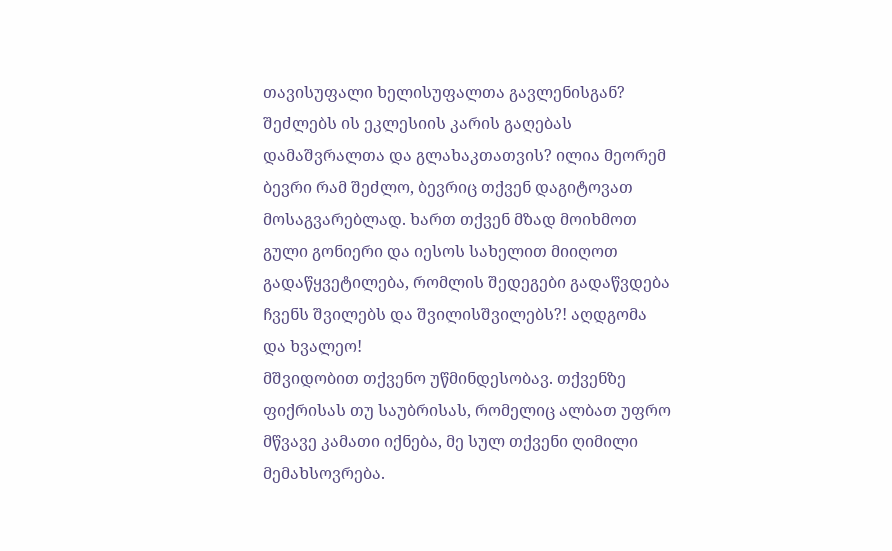თავისუფალი ხელისუფალთა გავლენისგან? შეძლებს ის ეკლესიის კარის გაღებას დამაშვრალთა და გლახაკთათვის? ილია მეორემ ბევრი რამ შეძლო, ბევრიც თქვენ დაგიტოვათ მოსაგვარებლად. ხართ თქვენ მზად მოიხმოთ გული გონიერი და იესოს სახელით მიიღოთ გადაწყვეტილება, რომლის შედეგები გადაწვდება ჩვენს შვილებს და შვილისშვილებს?! აღდგომა და ხვალეო!
მშვიდობით თქვენო უწმინდესობავ. თქვენზე ფიქრისას თუ საუბრისას, რომელიც ალბათ უფრო მწვავე კამათი იქნება, მე სულ თქვენი ღიმილი მემახსოვრება.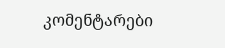კომენტარები